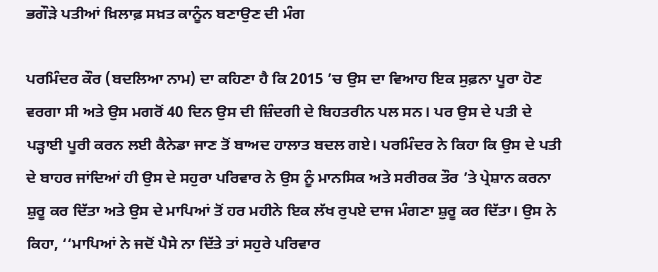ਭਗੌੜੇ ਪਤੀਆਂ ਖ਼ਿਲਾਫ਼ ਸਖ਼ਤ ਕਾਨੂੰਨ ਬਣਾਉਣ ਦੀ ਮੰਗ

ਪਰਮਿੰਦਰ ਕੌਰ (ਬਦਲਿਆ ਨਾਮ) ਦਾ ਕਹਿਣਾ ਹੈ ਕਿ 2015 ’ਚ ਉਸ ਦਾ ਵਿਆਹ ਇਕ ਸੁਫ਼ਨਾ ਪੂਰਾ ਹੋਣ ਵਰਗਾ ਸੀ ਅਤੇ ਉਸ ਮਗਰੋਂ 40 ਦਿਨ ਉਸ ਦੀ ਜ਼ਿੰਦਗੀ ਦੇ ਬਿਹਤਰੀਨ ਪਲ ਸਨ। ਪਰ ਉਸ ਦੇ ਪਤੀ ਦੇ ਪੜ੍ਹਾਈ ਪੂਰੀ ਕਰਨ ਲਈ ਕੈਨੇਡਾ ਜਾਣ ਤੋਂ ਬਾਅਦ ਹਾਲਾਤ ਬਦਲ ਗਏ। ਪਰਮਿੰਦਰ ਨੇ ਕਿਹਾ ਕਿ ਉਸ ਦੇ ਪਤੀ ਦੇ ਬਾਹਰ ਜਾਂਦਿਆਂ ਹੀ ਉਸ ਦੇ ਸਹੁਰਾ ਪਰਿਵਾਰ ਨੇ ਉਸ ਨੂੰ ਮਾਨਸਿਕ ਅਤੇ ਸਰੀਰਕ ਤੌਰ ’ਤੇ ਪ੍ਰੇਸ਼ਾਨ ਕਰਨਾ ਸ਼ੁਰੂ ਕਰ ਦਿੱਤਾ ਅਤੇ ਉਸ ਦੇ ਮਾਪਿਆਂ ਤੋਂ ਹਰ ਮਹੀਨੇ ਇਕ ਲੱਖ ਰੁਪਏ ਦਾਜ ਮੰਗਣਾ ਸ਼ੁਰੂ ਕਰ ਦਿੱਤਾ। ਉਸ ਨੇ ਕਿਹਾ, ‘‘ਮਾਪਿਆਂ ਨੇ ਜਦੋਂ ਪੈਸੇ ਨਾ ਦਿੱਤੇ ਤਾਂ ਸਹੁਰੇ ਪਰਿਵਾਰ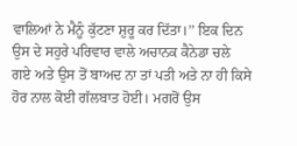ਵਾਲਿਆਂ ਨੇ ਮੈਨੂੰ ਕੁੱਟਣਾ ਸ਼ੁਰੂ ਕਰ ਦਿੱਤਾ।’’ ਇਕ ਦਿਨ ਉਸ ਦੇ ਸਹੁਰੇ ਪਰਿਵਾਰ ਵਾਲੇ ਅਚਾਨਕ ਕੈਨੇਡਾ ਚਲੇ ਗਏ ਅਤੇ ਉਸ ਤੋਂ ਬਾਅਦ ਨਾ ਤਾਂ ਪਤੀ ਅਤੇ ਨਾ ਹੀ ਕਿਸੇ ਹੋਰ ਨਾਲ ਕੋਈ ਗੱਲਬਾਤ ਹੋਈ। ਮਗਰੋਂ ਉਸ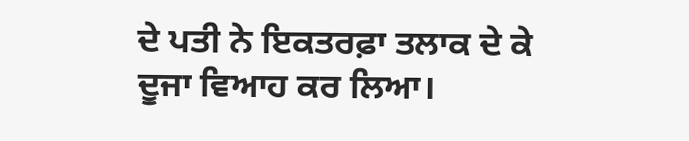ਦੇ ਪਤੀ ਨੇ ਇਕਤਰਫ਼ਾ ਤਲਾਕ ਦੇ ਕੇ ਦੂਜਾ ਵਿਆਹ ਕਰ ਲਿਆ।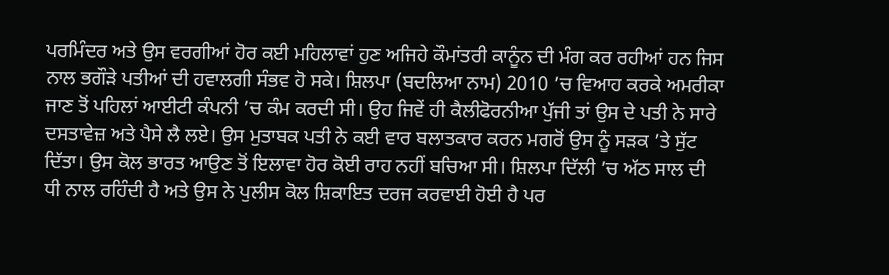ਪਰਮਿੰਦਰ ਅਤੇ ਉਸ ਵਰਗੀਆਂ ਹੋਰ ਕਈ ਮਹਿਲਾਵਾਂ ਹੁਣ ਅਜਿਹੇ ਕੌਮਾਂਤਰੀ ਕਾਨੂੰਨ ਦੀ ਮੰਗ ਕਰ ਰਹੀਆਂ ਹਨ ਜਿਸ ਨਾਲ ਭਗੌੜੇ ਪਤੀਆਂ ਦੀ ਹਵਾਲਗੀ ਸੰਭਵ ਹੋ ਸਕੇ। ਸ਼ਿਲਪਾ (ਬਦਲਿਆ ਨਾਮ) 2010 ’ਚ ਵਿਆਹ ਕਰਕੇ ਅਮਰੀਕਾ ਜਾਣ ਤੋਂ ਪਹਿਲਾਂ ਆਈਟੀ ਕੰਪਨੀ ’ਚ ਕੰਮ ਕਰਦੀ ਸੀ। ਉਹ ਜਿਵੇਂ ਹੀ ਕੈਲੀਫੋਰਨੀਆ ਪੁੱਜੀ ਤਾਂ ਉਸ ਦੇ ਪਤੀ ਨੇ ਸਾਰੇ ਦਸਤਾਵੇਜ਼ ਅਤੇ ਪੈਸੇ ਲੈ ਲਏ। ਉਸ ਮੁਤਾਬਕ ਪਤੀ ਨੇ ਕਈ ਵਾਰ ਬਲਾਤਕਾਰ ਕਰਨ ਮਗਰੋਂ ਉਸ ਨੂੰ ਸੜਕ ’ਤੇ ਸੁੱਟ ਦਿੱਤਾ। ਉਸ ਕੋਲ ਭਾਰਤ ਆਉਣ ਤੋਂ ਇਲਾਵਾ ਹੋਰ ਕੋਈ ਰਾਹ ਨਹੀਂ ਬਚਿਆ ਸੀ। ਸ਼ਿਲਪਾ ਦਿੱਲੀ ’ਚ ਅੱਠ ਸਾਲ ਦੀ ਧੀ ਨਾਲ ਰਹਿੰਦੀ ਹੈ ਅਤੇ ਉਸ ਨੇ ਪੁਲੀਸ ਕੋਲ ਸ਼ਿਕਾਇਤ ਦਰਜ ਕਰਵਾਈ ਹੋਈ ਹੈ ਪਰ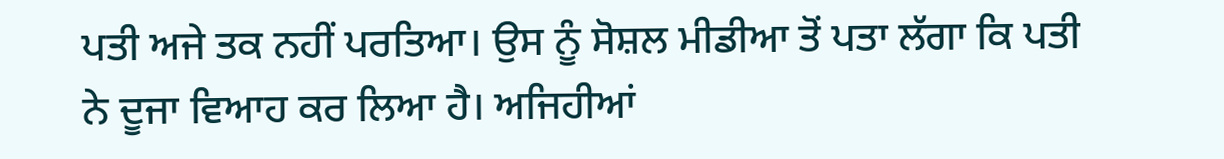ਪਤੀ ਅਜੇ ਤਕ ਨਹੀਂ ਪਰਤਿਆ। ਉਸ ਨੂੰ ਸੋਸ਼ਲ ਮੀਡੀਆ ਤੋਂ ਪਤਾ ਲੱਗਾ ਕਿ ਪਤੀ ਨੇ ਦੂਜਾ ਵਿਆਹ ਕਰ ਲਿਆ ਹੈ। ਅਜਿਹੀਆਂ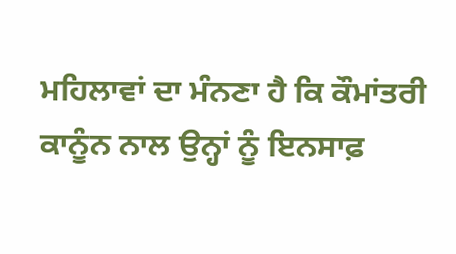ਮਹਿਲਾਵਾਂ ਦਾ ਮੰਨਣਾ ਹੈ ਕਿ ਕੌਮਾਂਤਰੀ ਕਾਨੂੰਨ ਨਾਲ ਉਨ੍ਹਾਂ ਨੂੰ ਇਨਸਾਫ਼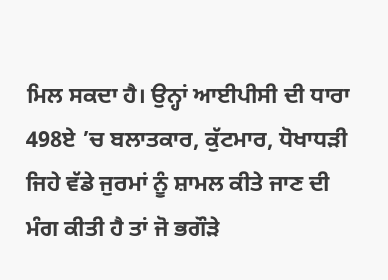ਮਿਲ ਸਕਦਾ ਹੈ। ਉਨ੍ਹਾਂ ਆਈਪੀਸੀ ਦੀ ਧਾਰਾ 498ਏ ’ਚ ਬਲਾਤਕਾਰ, ਕੁੱਟਮਾਰ, ਧੋਖਾਧੜੀ ਜਿਹੇ ਵੱਡੇ ਜੁਰਮਾਂ ਨੂੰ ਸ਼ਾਮਲ ਕੀਤੇ ਜਾਣ ਦੀ ਮੰਗ ਕੀਤੀ ਹੈ ਤਾਂ ਜੋ ਭਗੌੜੇ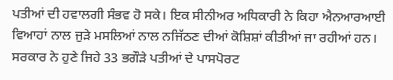ਪਤੀਆਂ ਦੀ ਹਵਾਲਗੀ ਸੰਭਵ ਹੋ ਸਕੇ। ਇਕ ਸੀਨੀਅਰ ਅਧਿਕਾਰੀ ਨੇ ਕਿਹਾ ਐਨਆਰਆਈ ਵਿਆਹਾਂ ਨਾਲ ਜੁੜੇ ਮਸਲਿਆਂ ਨਾਲ ਨਜਿੱਠਣ ਦੀਆਂ ਕੋਸ਼ਿਸ਼ਾਂ ਕੀਤੀਆਂ ਜਾ ਰਹੀਆਂ ਹਨ। ਸਰਕਾਰ ਨੇ ਹੁਣੇ ਜਿਹੇ 33 ਭਗੌੜੇ ਪਤੀਆਂ ਦੇ ਪਾਸਪੋਰਟ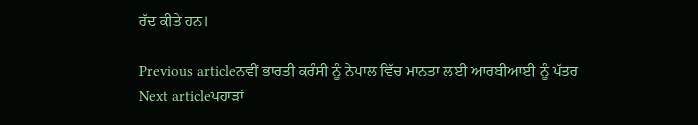ਰੱਦ ਕੀਤੇ ਹਨ।

Previous articleਨਵੀਂ ਭਾਰਤੀ ਕਰੰਸੀ ਨੂੰ ਨੇਪਾਲ ਵਿੱਚ ਮਾਨਤਾ ਲਈ ਆਰਬੀਆਈ ਨੂੰ ਪੱਤਰ
Next articleਪਹਾੜਾਂ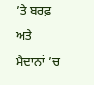’ਤੇ ਬਰਫ਼ ਅਤੇ ਮੈਦਾਨਾਂ ’ਚ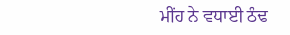ਮੀਂਹ ਨੇ ਵਧਾਈ ਠੰਢ